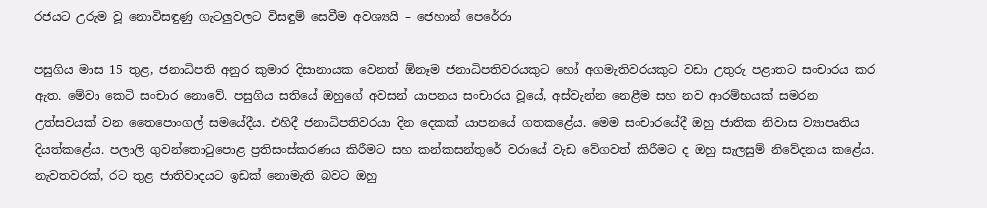රජයට උරුම වූ නොවිසඳුණු ගැටලුවලට විසඳුම් සෙවීම අවශ්‍යයි – ජෙහාන් පෙරේරා

පසුගිය මාස 15 තුළ, ජනාධිපති අනුර කුමාර දිසානායක වෙනත් ඕනෑම ජනාධිපතිවරයකුට හෝ අගමැතිවරයකුට වඩා උතුරු පළාතට සංචාරය කර ඇත. මේවා කෙටි සංචාර නොවේ. පසුගිය සතියේ ඔහුගේ අවසන් යාපනය සංචාරය වූයේ, අස්වැන්න නෙළීම සහ නව ආරම්භයක් සමරන උත්සවයක් වන තෛපොංගල් සමයේදීය. එහිදී ජනාධිපතිවරයා දින දෙකක් යාපනයේ ගතකළේය. මෙම සංචාරයේදී ඔහු ජාතික නිවාස ව්‍යාපෘතිය දියත්කළේය. පලාලි ගුවන්තොටුපොළ ප්‍රතිසංස්කරණය කිරීමට සහ කන්කසන්තුරේ වරායේ වැඩ වේගවත් කිරීමට ද ඔහු සැලසුම් නිවේදනය කළේය. නැවතවරක්, රට තුළ ජාතිවාදයට ඉඩක් නොමැති බවට ඔහු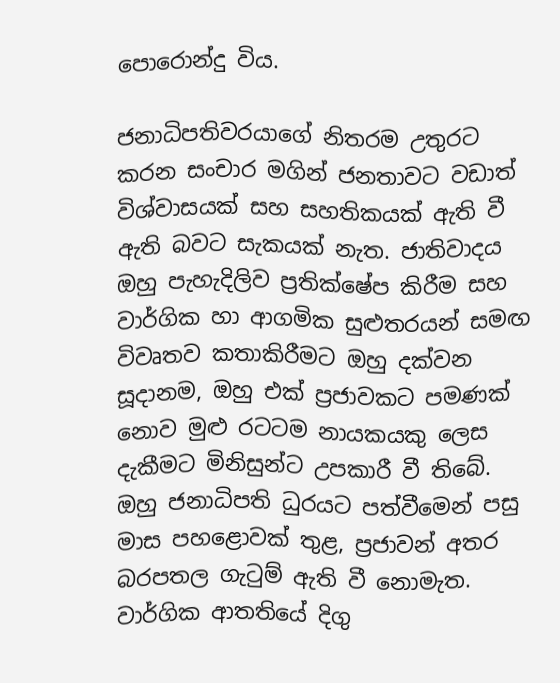පොරොන්දු විය.

ජනාධිපතිවරයාගේ නිතරම උතුරට කරන සංචාර මගින් ජනතාවට වඩාත් විශ්වාසයක් සහ සහතිකයක් ඇති වී ඇති බවට සැකයක් නැත. ජාතිවාදය ඔහු පැහැදිලිව ප්‍රතික්ෂේප කිරීම සහ වාර්ගික හා ආගමික සුළුතරයන් සමඟ විවෘතව කතාකිරීමට ඔහු දක්වන සූදානම, ඔහු එක් ප්‍රජාවකට පමණක් නොව මුළු රටටම නායකයකු ලෙස දැකීමට මිනිසුන්ට උපකාරී වී තිබේ. ඔහු ජනාධිපති ධුරයට පත්වීමෙන් පසු මාස පහළොවක් තුළ, ප්‍රජාවන් අතර බරපතල ගැටුම් ඇති වී නොමැත. වාර්ගික ආතතියේ දිගු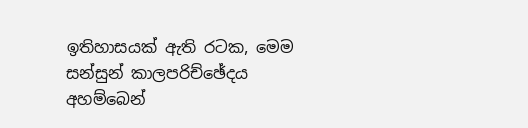ඉතිහාසයක් ඇති රටක, මෙම සන්සුන් කාලපරිච්ඡේදය අහම්බෙන්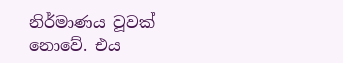නිර්මාණය වූවක් නොවේ. එය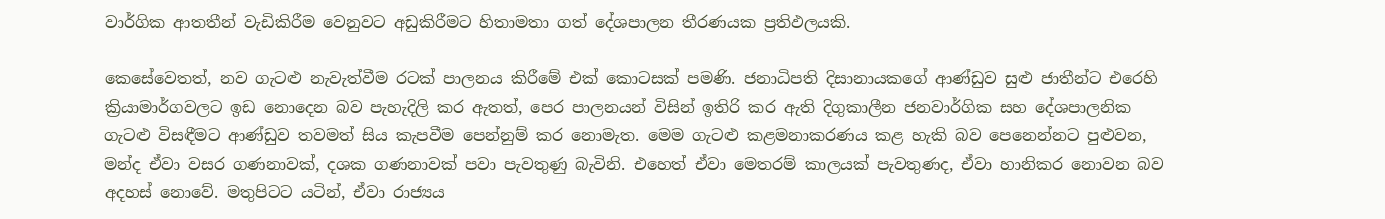වාර්ගික ආතතීන් වැඩිකිරීම වෙනුවට අඩුකිරීමට හිතාමතා ගත් දේශපාලන තීරණයක ප්‍රතිඵලයකි.

කෙසේවෙතත්, නව ගැටළු නැවැත්වීම රටක් පාලනය කිරීමේ එක් කොටසක් පමණි. ජනාධිපති දිසානායකගේ ආණ්ඩුව සුළු ජාතීන්ට එරෙහි ක්‍රියාමාර්ගවලට ඉඩ නොදෙන බව පැහැදිලි කර ඇතත්, පෙර පාලනයන් විසින් ඉතිරි කර ඇති දිගුකාලීන ජනවාර්ගික සහ දේශපාලනික ගැටළු විසඳීමට ආණ්ඩුව තවමත් සිය කැපවීම පෙන්නුම් කර නොමැත. මෙම ගැටළු කළමනාකරණය කළ හැකි බව පෙනෙන්නට පුළුවන, මන්ද ඒවා වසර ගණනාවක්, දශක ගණනාවක් පවා පැවතුණු බැවිනි. එහෙත් ඒවා මෙතරම් කාලයක් පැවතුණද, ඒවා හානිකර නොවන බව අදහස් නොවේ. මතුපිටට යටින්, ඒවා රාජ්‍යය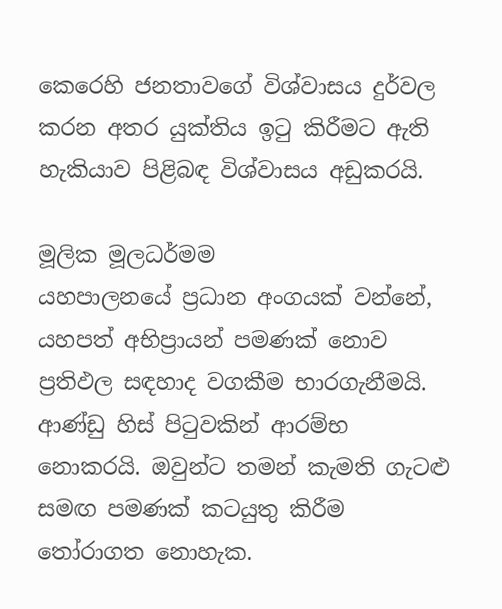කෙරෙහි ජනතාවගේ විශ්වාසය දුර්වල කරන අතර යුක්තිය ඉටු කිරීමට ඇති හැකියාව පිළිබඳ විශ්වාසය අඩුකරයි.

මූලික මූලධර්මම
යහපාලනයේ ප්‍රධාන අංගයක් වන්නේ, යහපත් අභිප්‍රායන් පමණක් නොව ප්‍රතිඵල සඳහාද වගකීම භාරගැනීමයි. ආණ්ඩු හිස් පිටුවකින් ආරම්භ නොකරයි. ඔවුන්ට තමන් කැමති ගැටළු සමඟ පමණක් කටයුතු කිරීම තෝරාගත නොහැක.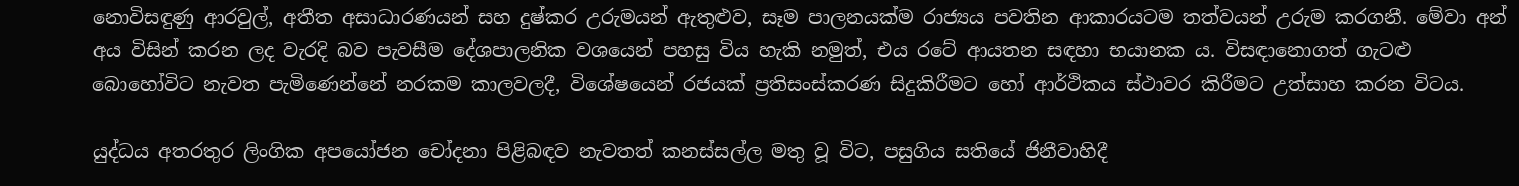නොවිසඳුණු ආරවුල්, අතීත අසාධාරණයන් සහ දුෂ්කර උරුමයන් ඇතුළුව, සෑම පාලනයක්ම රාජ්‍යය පවතින ආකාරයටම තත්වයන් උරුම කරගනී. මේවා අන් අය විසින් කරන ලද වැරදි බව පැවසීම දේශපාලනික වශයෙන් පහසු විය හැකි නමුත්, එය රටේ ආයතන සඳහා භයානක ය. විසඳානොගත් ගැටළු බොහෝවිට නැවත පැමිණෙන්නේ නරකම කාලවලදී, විශේෂයෙන් රජයක් ප්‍රතිසංස්කරණ සිදුකිරීමට හෝ ආර්ථිකය ස්ථාවර කිරීමට උත්සාහ කරන විටය.

යුද්ධය අතරතුර ලිංගික අපයෝජන චෝදනා පිළිබඳව නැවතත් කනස්සල්ල මතු වූ විට, පසුගිය සතියේ ජිනීවාහිදී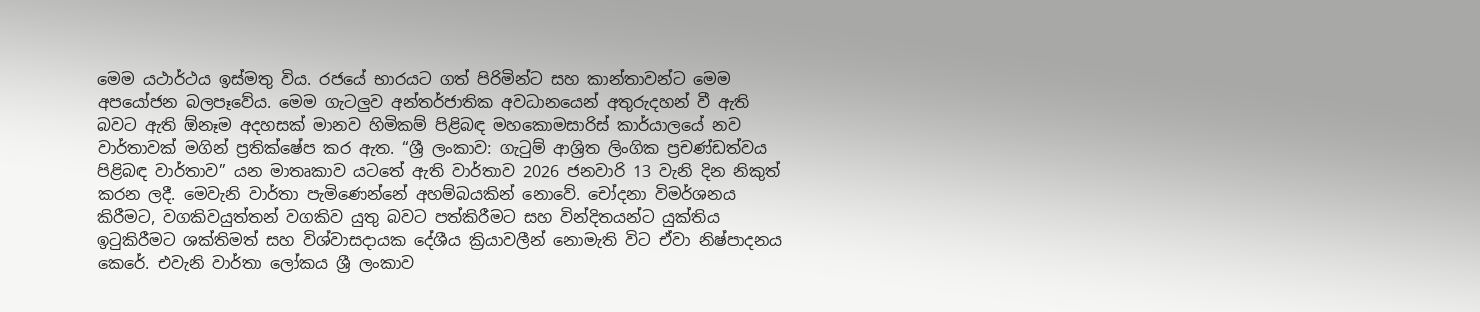මෙම යථාර්ථය ඉස්මතු විය. රජයේ භාරයට ගත් පිරිමින්ට සහ කාන්තාවන්ට මෙම අපයෝජන බලපෑවේය. මෙම ගැටලුව අන්තර්ජාතික අවධානයෙන් අතුරුදහන් වී ඇති බවට ඇති ඕනෑම අදහසක් මානව හිමිකම් පිළිබඳ මහකොමසාරිස් කාර්යාලයේ නව වාර්තාවක් මගින් ප්‍රතික්ෂේප කර ඇත. “ශ්‍රී ලංකාව: ගැටුම් ආශ්‍රිත ලිංගික ප්‍රචණ්ඩත්වය පිළිබඳ වාර්තාව” යන මාතෘකාව යටතේ ඇති වාර්තාව 2026 ජනවාරි 13 වැනි දින නිකුත් කරන ලදී. මෙවැනි වාර්තා පැමිණෙන්නේ අහම්බයකින් නොවේ. චෝදනා විමර්ශනය කිරීමට, වගකිවයුත්තන් වගකිව යුතු බවට පත්කිරීමට සහ වින්දිතයන්ට යුක්තිය ඉටුකිරීමට ශක්තිමත් සහ විශ්වාසදායක දේශීය ක්‍රියාවලීන් නොමැති විට ඒවා නිෂ්පාදනය කෙරේ. එවැනි වාර්තා ලෝකය ශ්‍රී ලංකාව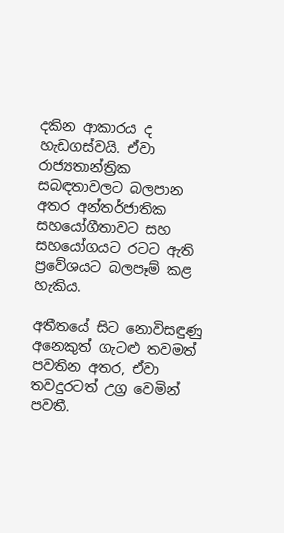දකින ආකාරය ද හැඩගස්වයි. ඒවා රාජ්‍යතාන්ත්‍රික සබඳතාවලට බලපාන අතර අන්තර්ජාතික සහයෝගීතාවට සහ සහයෝගයට රටට ඇති ප්‍රවේශයට බලපෑම් කළ හැකිය.

අතීතයේ සිට නොවිසඳුණු අනෙකුත් ගැටළු තවමත් පවතින අතර, ඒවා තවදුරටත් උග්‍ර වෙමින් පවතී.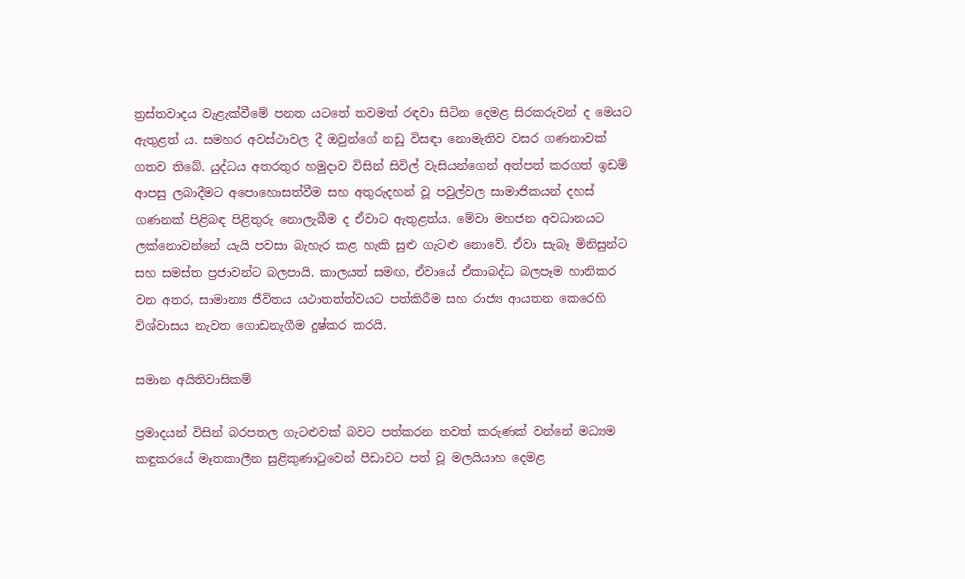ත්‍රස්තවාදය වැළැක්වීමේ පනත යටතේ තවමත් රඳවා සිටින දෙමළ සිරකරුවන් ද මෙයට ඇතුළත් ය. සමහර අවස්ථාවල දී ඔවුන්ගේ නඩු විසඳා නොමැතිව වසර ගණනාවක් ගතව තිබේ. යුද්ධය අතරතුර හමුදාව විසින් සිවිල් වැසියන්ගෙන් අත්පත් කරගත් ඉඩම් ආපසු ලබාදීමට අපොහොසත්වීම සහ අතුරුදහන් වූ පවුල්වල සාමාජිකයන් දහස් ගණනක් පිළිබඳ පිළිතුරු නොලැබීම ද ඒවාට ඇතුළත්ය. මේවා මහජන අවධානයට ලක්නොවන්නේ යැයි පවසා බැහැර කළ හැකි සුළු ගැටළු නොවේ. ඒවා සැබෑ මිනිසුන්ට සහ සමස්ත ප්‍රජාවන්ට බලපායි. කාලයත් සමඟ, ඒවායේ ඒකාබද්ධ බලපෑම හානිකර වන අතර, සාමාන්‍ය ජීවිතය යථාතත්ත්වයට පත්කිරීම සහ රාජ්‍ය ආයතන කෙරෙහි විශ්වාසය නැවත ගොඩනැගීම දුෂ්කර කරයි.

සමාන අයිතිවාසිකම්

ප්‍රමාදයන් විසින් බරපතල ගැටළුවක් බවට පත්කරන තවත් කරුණක් වන්නේ මධ්‍යම කඳුකරයේ මෑතකාලීන සුළිකුණාටුවෙන් පීඩාවට පත් වූ මලයියාහ දෙමළ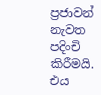ප්‍රජාවන් නැවත පදිංචි කිරීමයි. එය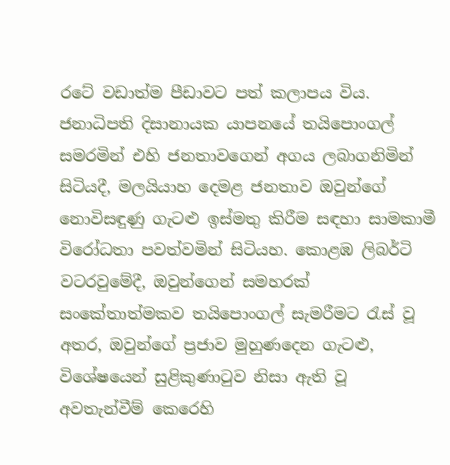රටේ වඩාත්ම පීඩාවට පත් කලාපය විය. ජනාධිපති දිසානායක යාපනයේ තයිපොංගල් සමරමින් එහි ජනතාවගෙන් අගය ලබාගනිමින් සිටියදී, මලයියාහ දෙමළ ජනතාව ඔවුන්ගේ නොවිසඳුණු ගැටළු ඉස්මතු කිරීම සඳහා සාමකාමී විරෝධතා පවත්වමින් සිටියහ. කොළඹ ලිබර්ටි වටරවුමේදී, ඔවුන්ගෙන් සමහරක් සංකේතාත්මකව තයිපොංගල් සැමරීමට රැස් වූ අතර, ඔවුන්ගේ ප්‍රජාව මුහුණදෙන ගැටළු, විශේෂයෙන් සුළිකුණාටුව නිසා ඇති වූ අවතැන්වීම් කෙරෙහි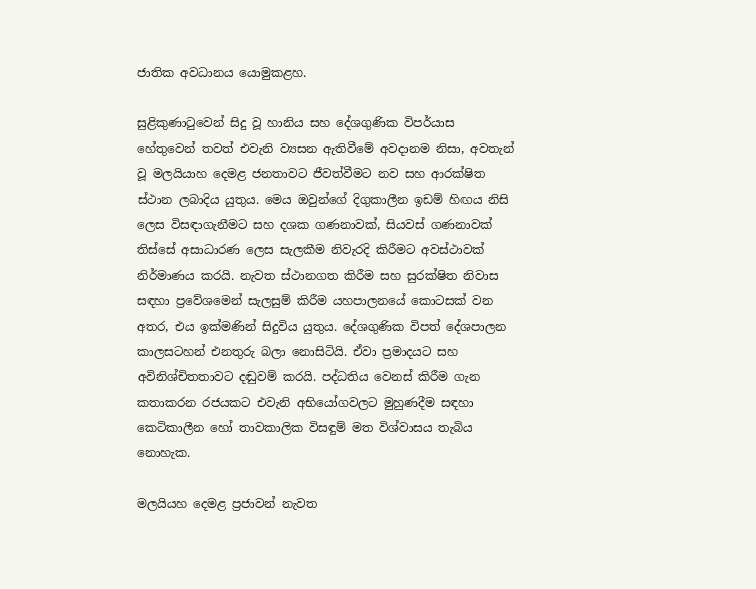ජාතික අවධානය යොමුකළහ.

සුළිකුණාටුවෙන් සිදු වූ හානිය සහ දේශගුණික විපර්යාස හේතුවෙන් තවත් එවැනි ව්‍යසන ඇතිවීමේ අවදානම නිසා, අවතැන් වූ මලයියාහ දෙමළ ජනතාවට ජීවත්වීමට නව සහ ආරක්ෂිත ස්ථාන ලබාදිය යුතුය. මෙය ඔවුන්ගේ දිගුකාලීන ඉඩම් හිඟය නිසි ලෙස විසඳාගැනීමට සහ දශක ගණනාවක්, සියවස් ගණනාවක් තිස්සේ අසාධාරණ ලෙස සැලකීම නිවැරදි කිරීමට අවස්ථාවක් නිර්මාණය කරයි. නැවත ස්ථානගත කිරීම සහ සුරක්ෂිත නිවාස සඳහා ප්‍රවේශමෙන් සැලසුම් කිරීම යහපාලනයේ කොටසක් වන අතර, එය ඉක්මණින් සිදුවිය යුතුය. දේශගුණික විපත් දේශපාලන කාලසටහන් එනතුරු බලා නොසිටියි. ඒවා ප්‍රමාදයට සහ අවිනිශ්චිතතාවට දඬුවම් කරයි. පද්ධතිය වෙනස් කිරීම ගැන කතාකරන රජයකට එවැනි අභියෝගවලට මුහුණදීම සඳහා කෙටිකාලීන හෝ තාවකාලික විසඳුම් මත විශ්වාසය තැබිය නොහැක.

මලයියහ දෙමළ ප්‍රජාවන් නැවත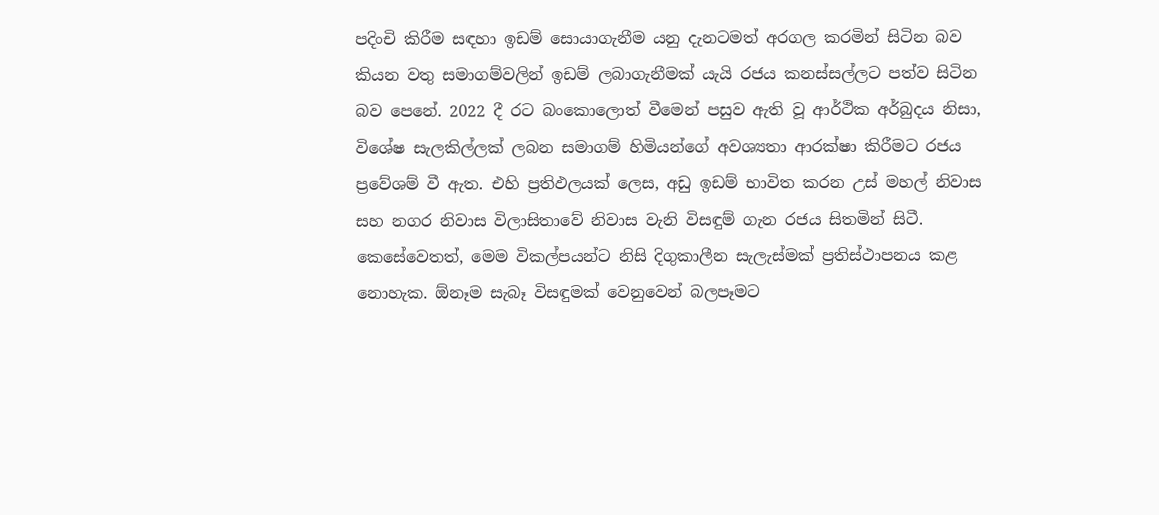පදිංචි කිරීම සඳහා ඉඩම් සොයාගැනීම යනු දැනටමත් අරගල කරමින් සිටින බව කියන වතු සමාගම්වලින් ඉඩම් ලබාගැනීමක් යැයි රජය කනස්සල්ලට පත්ව සිටින බව පෙනේ. 2022 දී රට බංකොලොත් වීමෙන් පසුව ඇති වූ ආර්ථික අර්බුදය නිසා, විශේෂ සැලකිල්ලක් ලබන සමාගම් හිමියන්ගේ අවශ්‍යතා ආරක්ෂා කිරීමට රජය ප්‍රවේශම් වී ඇත. එහි ප්‍රතිඵලයක් ලෙස, අඩු ඉඩම් භාවිත කරන උස් මහල් නිවාස සහ නගර නිවාස විලාසිතාවේ නිවාස වැනි විසඳුම් ගැන රජය සිතමින් සිටී. කෙසේවෙතත්, මෙම විකල්පයන්ට නිසි දිගුකාලීන සැලැස්මක් ප්‍රතිස්ථාපනය කළ නොහැක. ඕනෑම සැබෑ විසඳුමක් වෙනුවෙන් බලපෑමට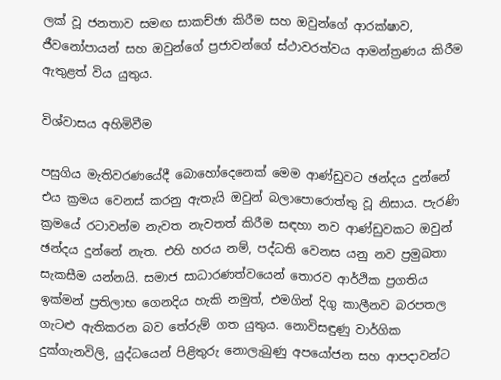ලක් වූ ජනතාව සමඟ සාකච්ඡා කිරීම සහ ඔවුන්ගේ ආරක්ෂාව, ජීවනෝපායන් සහ ඔවුන්ගේ ප්‍රජාවන්ගේ ස්ථාවරත්වය ආමන්ත්‍රණය කිරීම ඇතුළත් විය යුතුය.

විශ්වාසය අහිමිවීම

පසුගිය මැතිවරණයේදී බොහෝදෙනෙක් මෙම ආණ්ඩුවට ඡන්දය දුන්නේ එය ක්‍රමය වෙනස් කරනු ඇතැයි ඔවුන් බලාපොරොත්තු වූ නිසාය. පැරණි ක්‍රමයේ රටාවන්ම නැවත නැවතත් කිරීම සඳහා නව ආණ්ඩුවකට ඔවුන් ඡන්දය දුන්නේ නැත. එහි හරය නම්, පද්ධති වෙනස යනු නව ප්‍රමුඛතා සැකසීම යන්නයි. සමාජ සාධාරණත්වයෙන් තොරව ආර්ථික ප්‍රගතිය ඉක්මන් ප්‍රතිලාභ ගෙනදිය හැකි නමුත්, එමගින් දිගු කාලීනව බරපතල ගැටළු ඇතිකරන බව තේරුම් ගත යුතුය. නොවිසඳුණු වාර්ගික දුක්ගැනවිලි, යුද්ධයෙන් පිළිතුරු නොලැබුණු අපයෝජන සහ ආපදාවන්ට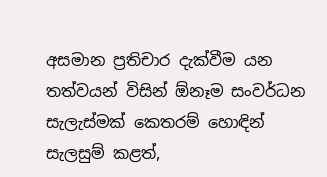අසමාන ප්‍රතිචාර දැක්වීම යන තත්වයන් විසින් ඕනෑම සංවර්ධන සැලැස්මක් කෙතරම් හොඳින් සැලසුම් කළත්,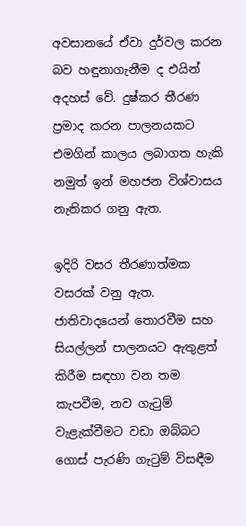අවසානයේ ඒවා දුර්වල කරන බව හඳුනාගැනීම ද එයින් අදහස් වේ. දුෂ්කර තීරණ ප්‍රමාද කරන පාලනයකට එමගින් කාලය ලබාගත හැකි නමුත් ඉන් මහජන විශ්වාසය නැතිකර ගනු ඇත.

ඉදිරි වසර තීරණාත්මක වසරක් වනු ඇත. ජාතිවාදයෙන් තොරවීම සහ සියල්ලන් පාලනයට ඇතුළත් කිරීම සඳහා වන තම කැපවීම, නව ගැටුම් වැළැක්වීමට වඩා ඔබ්බට ගොස් පැරණි ගැටුම් විසඳීම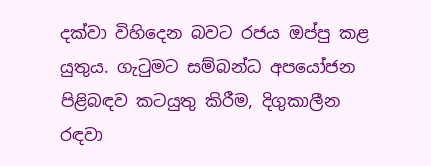දක්වා විහිදෙන බවට රජය ඔප්පු කළ යුතුය. ගැටුමට සම්බන්ධ අපයෝජන පිළිබඳව කටයුතු කිරීම, දිගුකාලීන රඳවා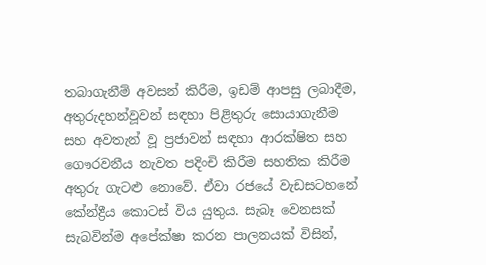තබාගැනීම් අවසන් කිරීම, ඉඩම් ආපසු ලබාදීම, අතුරුදහන්වූවන් සඳහා පිළිතුරු සොයාගැනීම සහ අවතැන් වූ ප්‍රජාවන් සඳහා ආරක්ෂිත සහ ගෞරවනීය නැවත පදිංචි කිරීම සහතික කිරීම අතුරු ගැටළු නොවේ. ඒවා රජයේ වැඩසටහනේ කේන්ද්‍රීය කොටස් විය යුතුය. සැබෑ වෙනසක් සැබවින්ම අපේක්ෂා කරන පාලනයක් විසින්,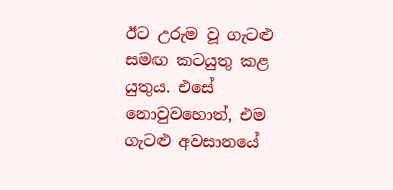ඊට උරුම වූ ගැටළු සමඟ කටයුතු කළ යුතුය. එසේ නොවුවහොත්, එම ගැටළු අවසානයේ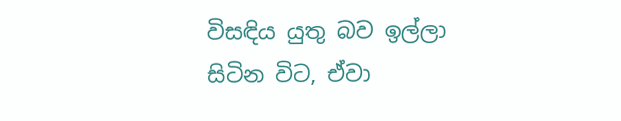විසඳිය යුතු බව ඉල්ලා සිටින විට, ඒවා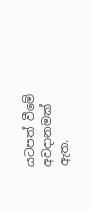යටපත් වීමේ අවදානමක් ඇත.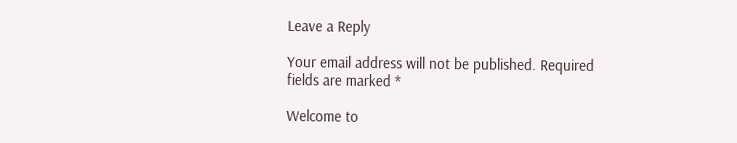Leave a Reply

Your email address will not be published. Required fields are marked *

Welcome to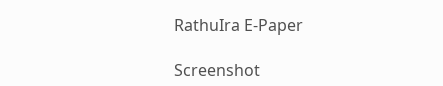RathuIra E-Paper

Screenshot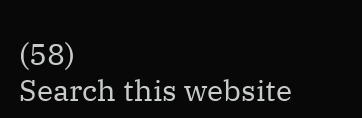(58)
Search this website